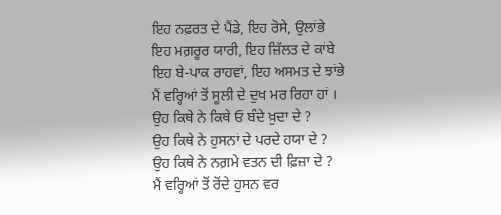ਇਹ ਨਫ਼ਰਤ ਦੇ ਪੈਂਡੇ, ਇਹ ਰੋਸੇ, ਉਲਾਂਭੇ
ਇਹ ਮਗ਼ਰੂਰ ਯਾਰੀ, ਇਹ ਜ਼ਿੱਲਤ ਦੇ ਕਾਂਬੇ
ਇਹ ਬੇ-ਪਾਕ ਰਾਹਵਾਂ, ਇਹ ਅਸਮਤ ਦੇ ਝਾਂਭੇ
ਮੈਂ ਵਰ੍ਹਿਆਂ ਤੋਂ ਸੂਲੀ ਦੇ ਦੁਖ ਮਰ ਰਿਹਾ ਹਾਂ ।
ਉਹ ਕਿਥੇ ਨੇ ਕਿਥੇ ਓ ਬੰਦੇ ਖ਼ੁਦਾ ਦੇ ?
ਉਹ ਕਿਥੇ ਨੇ ਹੁਸਨਾਂ ਦੇ ਪਰਦੇ ਹਯਾ ਦੇ ?
ਉਹ ਕਿਥੇ ਨੇ ਨਗ਼ਮੇ ਵਤਨ ਦੀ ਫ਼ਿਜ਼ਾ ਦੇ ?
ਮੈਂ ਵਰ੍ਹਿਆਂ ਤੋਂ ਰੋਂਦੇ ਹੁਸਨ ਵਰ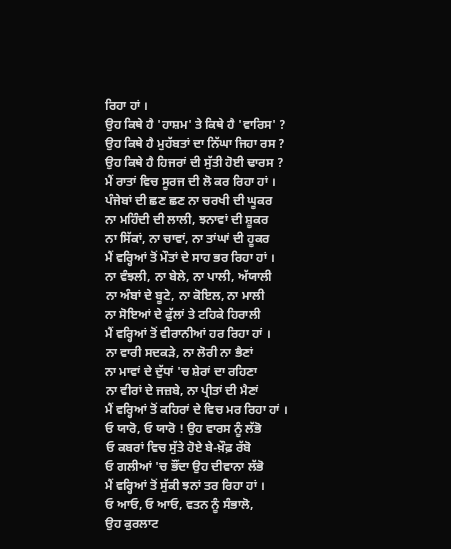ਰਿਹਾ ਹਾਂ ।
ਉਹ ਕਿਥੇ ਹੈ 'ਹਾਸ਼ਮ' ਤੇ ਕਿਥੇ ਹੈ 'ਵਾਰਿਸ' ?
ਉਹ ਕਿਥੇ ਹੈ ਮੁਹੱਬਤਾਂ ਦਾ ਨਿੱਘਾ ਜਿਹਾ ਰਸ ?
ਉਹ ਕਿਥੇ ਹੈ ਹਿਜਰਾਂ ਦੀ ਸੁੱਤੀ ਹੋਈ ਢਾਰਸ ?
ਮੈਂ ਰਾਤਾਂ ਵਿਚ ਸੂਰਜ ਦੀ ਲੋ ਕਰ ਰਿਹਾ ਹਾਂ ।
ਪੰਜੇਬਾਂ ਦੀ ਛਣ ਛਣ ਨਾ ਚਰਖੀ ਦੀ ਘੂਕਰ
ਨਾ ਮਹਿੰਦੀ ਦੀ ਲਾਲੀ, ਝਨਾਵਾਂ ਦੀ ਸ਼ੂਕਰ
ਨਾ ਸਿੱਕਾਂ, ਨਾ ਚਾਵਾਂ, ਨਾ ਤਾਂਘਾਂ ਦੀ ਹੂਕਰ
ਮੈਂ ਵਰ੍ਹਿਆਂ ਤੋਂ ਮੌਤਾਂ ਦੇ ਸਾਹ ਭਰ ਰਿਹਾ ਹਾਂ ।
ਨਾ ਵੰਝਲੀ, ਨਾ ਬੇਲੇ, ਨਾ ਪਾਲੀ, ਅੱਯਾਲੀ
ਨਾ ਅੰਬਾਂ ਦੇ ਬੂਟੇ, ਨਾ ਕੋਇਲ, ਨਾ ਮਾਲੀ
ਨਾ ਸੋਇਆਂ ਦੇ ਫੁੱਲਾਂ ਤੇ ਟਹਿਕੇ ਹਿਰਾਲੀ
ਮੈਂ ਵਰ੍ਹਿਆਂ ਤੋਂ ਵੀਰਾਨੀਆਂ ਹਰ ਰਿਹਾ ਹਾਂ ।
ਨਾ ਵਾਰੀ ਸਦਕੜੇ, ਨਾ ਲੋਰੀ ਨਾ ਭੈਣਾਂ
ਨਾ ਮਾਵਾਂ ਦੇ ਦੁੱਧਾਂ 'ਚ ਸ਼ੇਰਾਂ ਦਾ ਰਹਿਣਾ
ਨਾ ਵੀਰਾਂ ਦੇ ਜਜ਼ਬੇ, ਨਾ ਪ੍ਰੀਤਾਂ ਦੀ ਮੈਣਾਂ
ਮੈਂ ਵਰ੍ਹਿਆਂ ਤੋਂ ਕਹਿਰਾਂ ਦੇ ਵਿਚ ਮਰ ਰਿਹਾ ਹਾਂ ।
ਓ ਯਾਰੋ, ਓ ਯਾਰੋ ! ਉਹ ਵਾਰਸ ਨੂੰ ਲੱਭੋ
ਓ ਕਬਰਾਂ ਵਿਚ ਸੁੱਤੇ ਹੋਏ ਬੇ-ਖ਼ੌਫ਼ ਰੱਬੋ
ਓ ਗਲੀਆਂ 'ਚ ਭੌਂਦਾ ਉਹ ਦੀਵਾਨਾ ਲੱਭੋ
ਮੈਂ ਵਰ੍ਹਿਆਂ ਤੋਂ ਸੁੱਕੀ ਝਨਾਂ ਤਰ ਰਿਹਾ ਹਾਂ ।
ਓ ਆਓ, ਓ ਆਓ, ਵਤਨ ਨੂੰ ਸੰਭਾਲੋ,
ਉਹ ਕੁਰਲਾਟ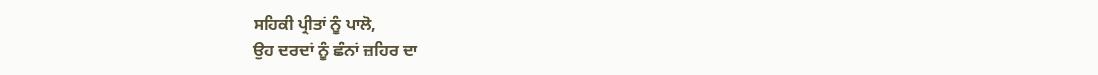ਸਹਿਕੀ ਪ੍ਰੀਤਾਂ ਨੂੰ ਪਾਲੋ,
ਉਹ ਦਰਦਾਂ ਨੂੰ ਛੰਨਾਂ ਜ਼ਹਿਰ ਦਾ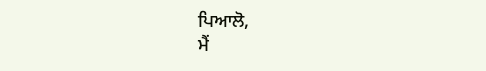ਪਿਆਲੋ,
ਮੈਂ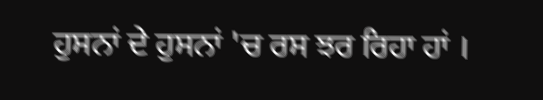ਹੁਸਨਾਂ ਦੇ ਹੁਸਨਾਂ 'ਚ ਰਸ ਝਰ ਰਿਹਾ ਹਾਂ ।